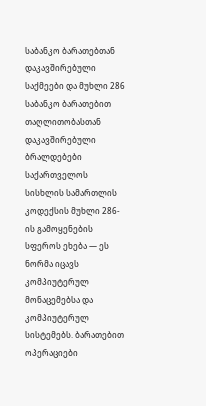საბანკო ბარათებთან დაკავშირებული საქმეები და მუხლი 286
საბანკო ბარათებით თაღლითობასთან დაკავშირებული ბრალდებები საქართველოს სისხლის სამართლის კოდექსის მუხლი 286-ის გამოყენების სფეროს ეხება — ეს ნორმა იცავს კომპიუტერულ მონაცემებსა და კომპიუტერულ სისტემებს. ბარათებით ოპერაციები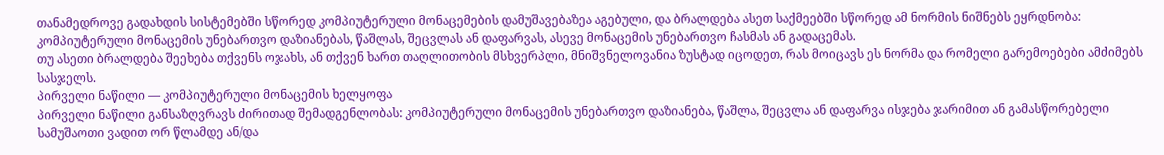თანამედროვე გადახდის სისტემებში სწორედ კომპიუტერული მონაცემების დამუშავებაზეა აგებული, და ბრალდება ასეთ საქმეებში სწორედ ამ ნორმის ნიშნებს ეყრდნობა: კომპიუტერული მონაცემის უნებართვო დაზიანებას, წაშლას, შეცვლას ან დაფარვას, ასევე მონაცემის უნებართვო ჩასმას ან გადაცემას.
თუ ასეთი ბრალდება შეეხება თქვენს ოჯახს, ან თქვენ ხართ თაღლითობის მსხვერპლი, მნიშვნელოვანია ზუსტად იცოდეთ, რას მოიცავს ეს ნორმა და რომელი გარემოებები ამძიმებს სასჯელს.
პირველი ნაწილი — კომპიუტერული მონაცემის ხელყოფა
პირველი ნაწილი განსაზღვრავს ძირითად შემადგენლობას: კომპიუტერული მონაცემის უნებართვო დაზიანება, წაშლა, შეცვლა ან დაფარვა ისჯება ჯარიმით ან გამასწორებელი სამუშაოთი ვადით ორ წლამდე ან/და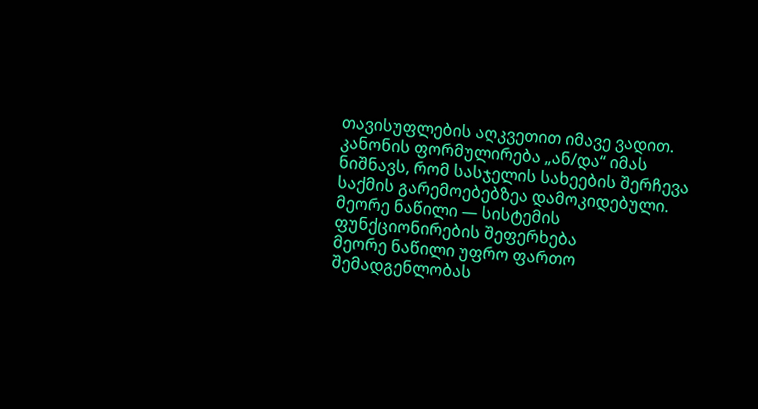თავისუფლების აღკვეთით იმავე ვადით. კანონის ფორმულირება „ან/და“ იმას ნიშნავს, რომ სასჯელის სახეების შერჩევა საქმის გარემოებებზეა დამოკიდებული.
მეორე ნაწილი — სისტემის ფუნქციონირების შეფერხება
მეორე ნაწილი უფრო ფართო შემადგენლობას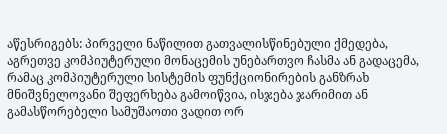აწესრიგებს: პირველი ნაწილით გათვალისწინებული ქმედება, აგრეთვე კომპიუტერული მონაცემის უნებართვო ჩასმა ან გადაცემა, რამაც კომპიუტერული სისტემის ფუნქციონირების განზრახ მნიშვნელოვანი შეფერხება გამოიწვია, ისჯება ჯარიმით ან გამასწორებელი სამუშაოთი ვადით ორ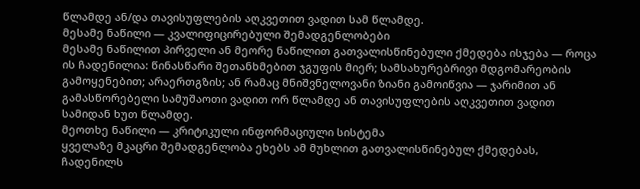წლამდე ან/და თავისუფლების აღკვეთით ვადით სამ წლამდე.
მესამე ნაწილი — კვალიფიცირებული შემადგენლობები
მესამე ნაწილით პირველი ან მეორე ნაწილით გათვალისწინებული ქმედება ისჯება — როცა ის ჩადენილია: წინასწარი შეთანხმებით ჯგუფის მიერ; სამსახურებრივი მდგომარეობის გამოყენებით; არაერთგზის; ან რამაც მნიშვნელოვანი ზიანი გამოიწვია — ჯარიმით ან გამასწორებელი სამუშაოთი ვადით ორ წლამდე ან თავისუფლების აღკვეთით ვადით სამიდან ხუთ წლამდე.
მეოთხე ნაწილი — კრიტიკული ინფორმაციული სისტემა
ყველაზე მკაცრი შემადგენლობა ეხებს ამ მუხლით გათვალისწინებულ ქმედებას, ჩადენილს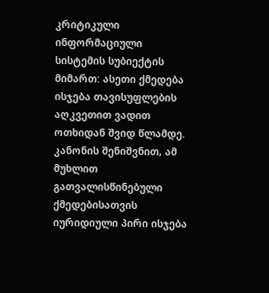კრიტიკული ინფორმაციული სისტემის სუბიექტის მიმართ: ასეთი ქმედება ისჯება თავისუფლების აღკვეთით ვადით ოთხიდან შვიდ წლამდე. კანონის შენიშვნით, ამ მუხლით გათვალისწინებული ქმედებისათვის იურიდიული პირი ისჯება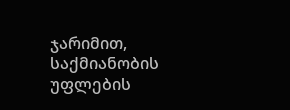ჯარიმით, საქმიანობის უფლების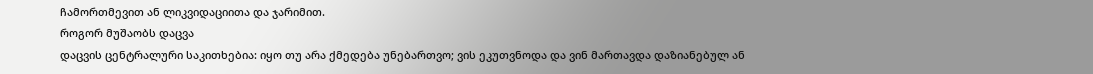ჩამორთმევით ან ლიკვიდაციითა და ჯარიმით.
როგორ მუშაობს დაცვა
დაცვის ცენტრალური საკითხებია: იყო თუ არა ქმედება უნებართვო; ვის ეკუთვნოდა და ვინ მართავდა დაზიანებულ ან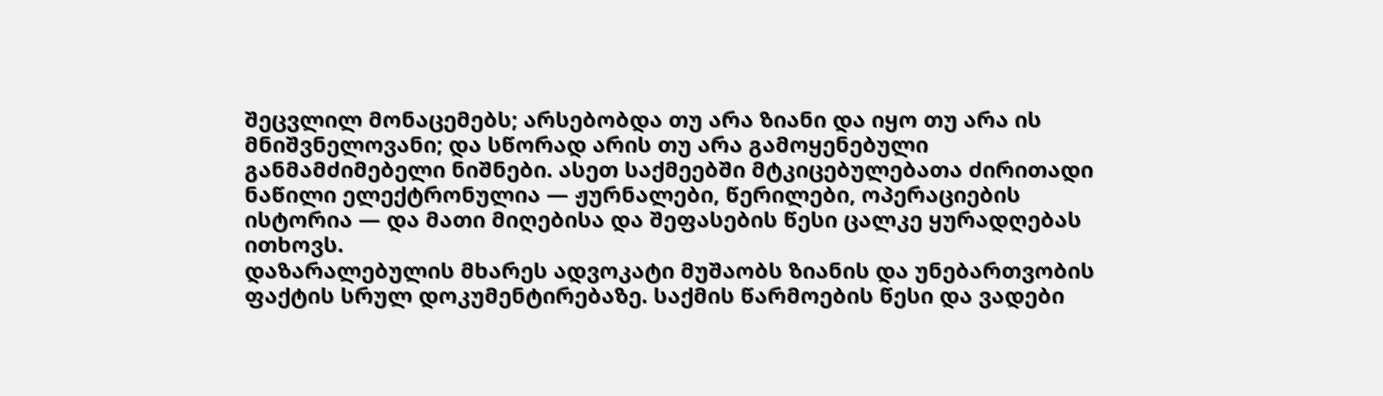შეცვლილ მონაცემებს; არსებობდა თუ არა ზიანი და იყო თუ არა ის მნიშვნელოვანი; და სწორად არის თუ არა გამოყენებული განმამძიმებელი ნიშნები. ასეთ საქმეებში მტკიცებულებათა ძირითადი ნაწილი ელექტრონულია — ჟურნალები, წერილები, ოპერაციების ისტორია — და მათი მიღებისა და შეფასების წესი ცალკე ყურადღებას ითხოვს.
დაზარალებულის მხარეს ადვოკატი მუშაობს ზიანის და უნებართვობის ფაქტის სრულ დოკუმენტირებაზე. საქმის წარმოების წესი და ვადები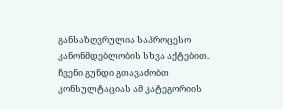განსაზღვრულია საპროცესო კანონმდებლობის სხვა აქტებით. ჩვენი გუნდი გთავაძობთ კონსულტაციას ამ კატეგორიის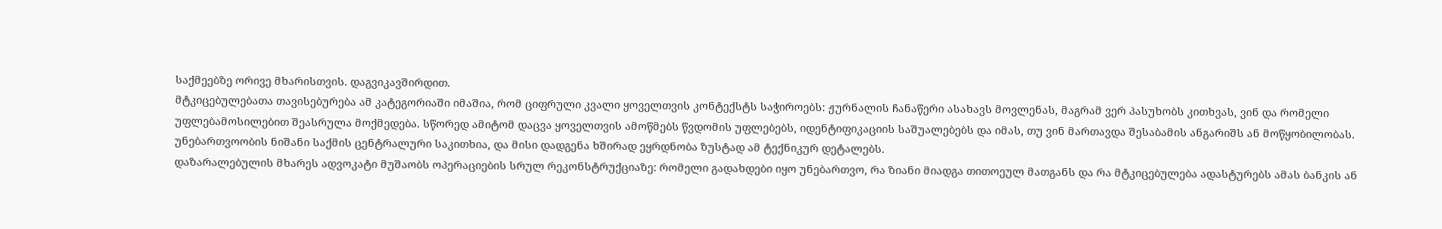საქმეებზე ორივე მხარისთვის. დაგვიკავშირდით.
მტკიცებულებათა თავისებურება ამ კატეგორიაში იმაშია, რომ ციფრული კვალი ყოველთვის კონტექსტს საჭიროებს: ჟურნალის ჩანაწერი ასახავს მოვლენას, მაგრამ ვერ პასუხობს კითხვას, ვინ და რომელი უფლებამოსილებით შეასრულა მოქმედება. სწორედ ამიტომ დაცვა ყოველთვის ამოწმებს წვდომის უფლებებს, იდენტიფიკაციის საშუალებებს და იმას, თუ ვინ მართავდა შესაბამის ანგარიშს ან მოწყობილობას. უნებართვოობის ნიშანი საქმის ცენტრალური საკითხია, და მისი დადგენა ხშირად ეყრდნობა ზუსტად ამ ტექნიკურ დეტალებს.
დაზარალებულის მხარეს ადვოკატი მუშაობს ოპერაციების სრულ რეკონსტრუქციაზე: რომელი გადახდები იყო უნებართვო, რა ზიანი მიადგა თითოეულ მათგანს და რა მტკიცებულება ადასტურებს ამას ბანკის ან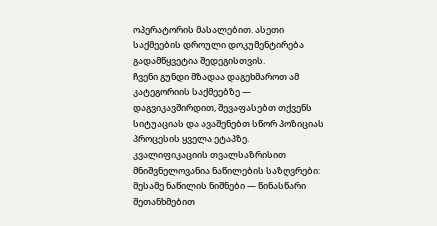ოპერატორის მასალებით. ასეთი საქმეების დროული დოკუმენტირება გადამწყვეტია შედეგისთვის.
ჩვენი გუნდი მზადაა დაგეხმაროთ ამ კატეგორიის საქმეებზე — დაგვიკავშირდით, შევაფასებთ თქვენს სიტუაციას და ავაშენებთ სწორ პოზიციას პროცესის ყველა ეტაპზე.
კვალიფიკაციის თვალსაზრისით მნიშვნელოვანია ნაწილების საზღვრები: მესამე ნაწილის ნიშნები — წინასწარი შეთანხმებით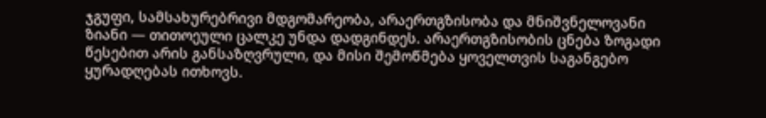ჯგუფი, სამსახურებრივი მდგომარეობა, არაერთგზისობა და მნიშვნელოვანი ზიანი — თითოეული ცალკე უნდა დადგინდეს. არაერთგზისობის ცნება ზოგადი წესებით არის განსაზღვრული, და მისი შემოწმება ყოველთვის საგანგებო ყურადღებას ითხოვს.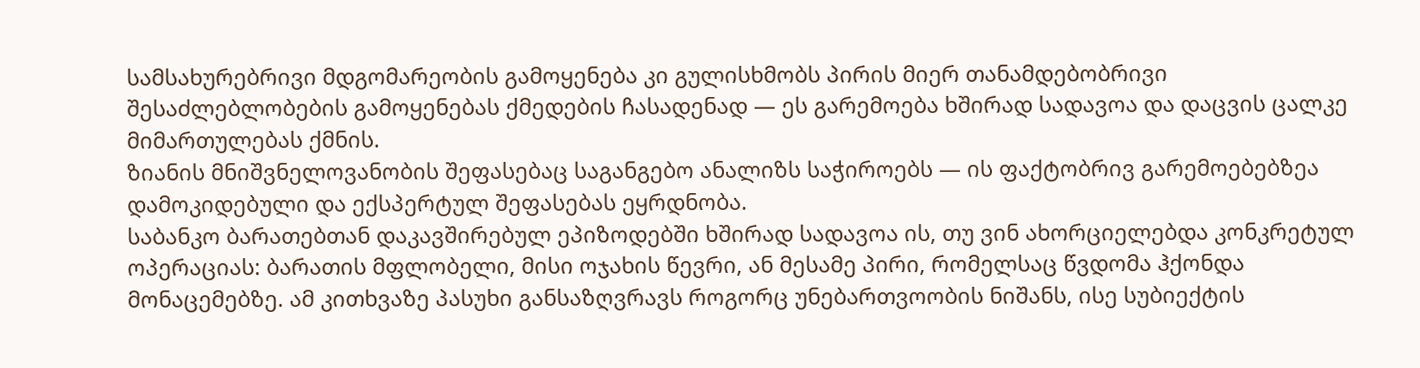სამსახურებრივი მდგომარეობის გამოყენება კი გულისხმობს პირის მიერ თანამდებობრივი შესაძლებლობების გამოყენებას ქმედების ჩასადენად — ეს გარემოება ხშირად სადავოა და დაცვის ცალკე მიმართულებას ქმნის.
ზიანის მნიშვნელოვანობის შეფასებაც საგანგებო ანალიზს საჭიროებს — ის ფაქტობრივ გარემოებებზეა დამოკიდებული და ექსპერტულ შეფასებას ეყრდნობა.
საბანკო ბარათებთან დაკავშირებულ ეპიზოდებში ხშირად სადავოა ის, თუ ვინ ახორციელებდა კონკრეტულ ოპერაციას: ბარათის მფლობელი, მისი ოჯახის წევრი, ან მესამე პირი, რომელსაც წვდომა ჰქონდა მონაცემებზე. ამ კითხვაზე პასუხი განსაზღვრავს როგორც უნებართვოობის ნიშანს, ისე სუბიექტის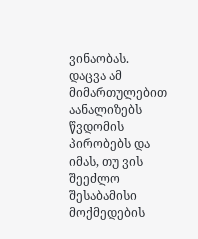ვინაობას. დაცვა ამ მიმართულებით აანალიზებს წვდომის პირობებს და იმას, თუ ვის შეეძლო შესაბამისი მოქმედების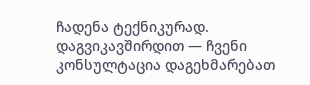ჩადენა ტექნიკურად. დაგვიკავშირდით — ჩვენი კონსულტაცია დაგეხმარებათ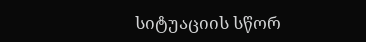სიტუაციის სწორ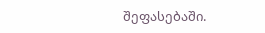შეფასებაში.